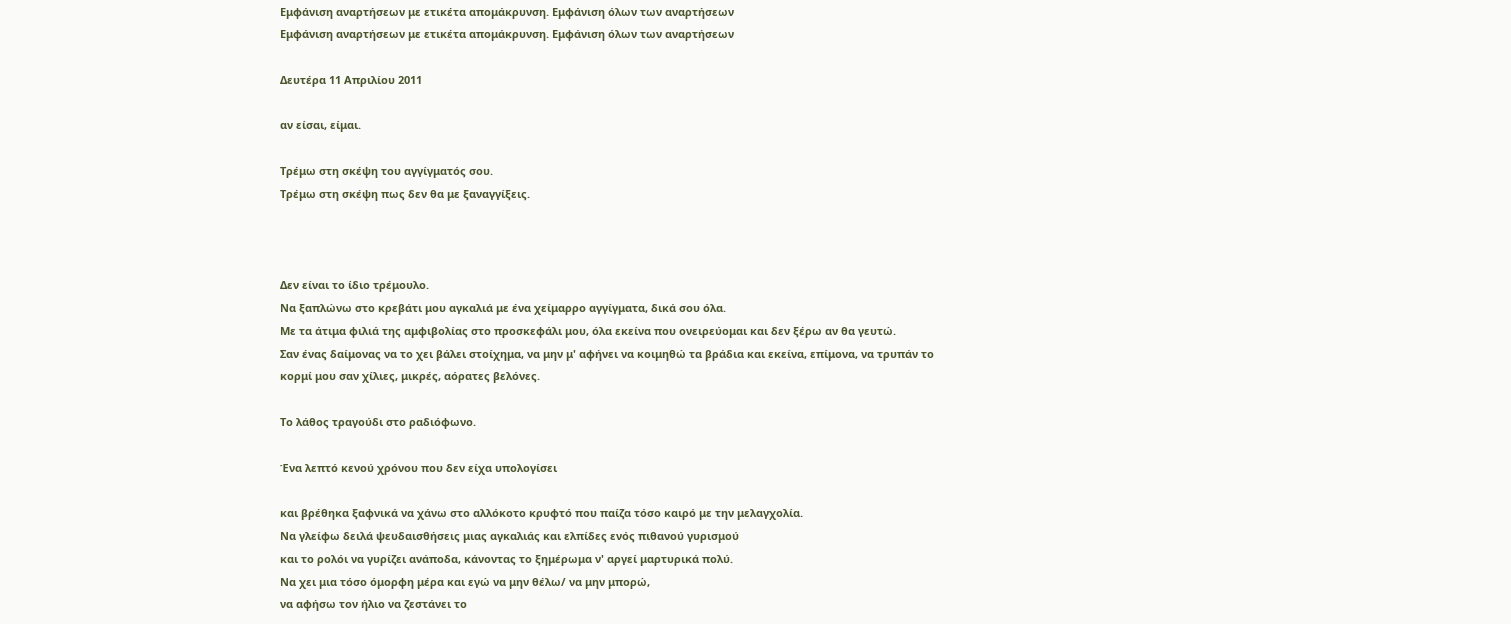Εμφάνιση αναρτήσεων με ετικέτα απομάκρυνση. Εμφάνιση όλων των αναρτήσεων
Εμφάνιση αναρτήσεων με ετικέτα απομάκρυνση. Εμφάνιση όλων των αναρτήσεων

Δευτέρα 11 Απριλίου 2011

αν είσαι, είμαι.

Τρέμω στη σκέψη του αγγίγματός σου.
Τρέμω στη σκέψη πως δεν θα με ξαναγγίξεις.



Δεν είναι το ίδιο τρέμουλο.
Να ξαπλώνω στο κρεβάτι μου αγκαλιά με ένα χείμαρρο αγγίγματα, δικά σου όλα.
Με τα άτιμα φιλιά της αμφιβολίας στο προσκεφάλι μου, όλα εκείνα που ονειρεύομαι και δεν ξέρω αν θα γευτώ.
Σαν ένας δαίμονας να το χει βάλει στοίχημα, να μην μ' αφήνει να κοιμηθώ τα βράδια και εκείνα, επίμονα, να τρυπάν το κορμί μου σαν χίλιες, μικρές, αόρατες βελόνες.

Το λάθος τραγούδι στο ραδιόφωνο.

Ένα λεπτό κενού χρόνου που δεν είχα υπολογίσει

και βρέθηκα ξαφνικά να χάνω στο αλλόκοτο κρυφτό που παίζα τόσο καιρό με την μελαγχολία.
Να γλείφω δειλά ψευδαισθήσεις μιας αγκαλιάς και ελπίδες ενός πιθανού γυρισμού
και το ρολόι να γυρίζει ανάποδα, κάνοντας το ξημέρωμα ν' αργεί μαρτυρικά πολύ.
Να χει μια τόσο όμορφη μέρα και εγώ να μην θέλω/ να μην μπορώ,
να αφήσω τον ήλιο να ζεστάνει το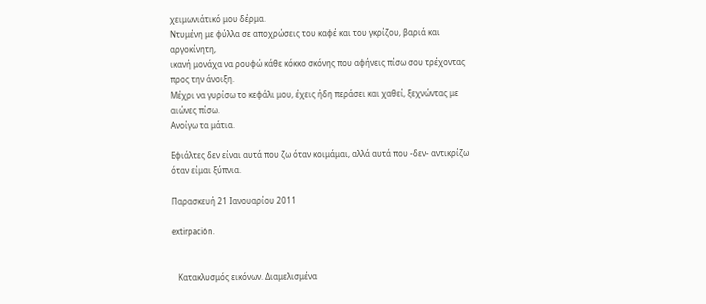χειμωνιάτικό μου δέρμα.
Ντυμένη με φύλλα σε αποχρώσεις του καφέ και του γκρίζου, βαριά και αργοκίνητη,
ικανή μονάχα να ρουφώ κάθε κόκκο σκόνης που αφήνεις πίσω σου τρέχοντας προς την άνοιξη.
Μέχρι να γυρίσω το κεφάλι μου, έχεις ήδη περάσει και χαθεί, ξεχνώντας με αιώνες πίσω.
Ανοίγω τα μάτια.

Εφιάλτες δεν είναι αυτά που ζω όταν κοιμάμαι, αλλά αυτά που -δεν- αντικρίζω όταν είμαι ξύπνια.

Παρασκευή 21 Ιανουαρίου 2011

extirpación.


   Κατακλυσμός εικόνων. Διαμελισμένα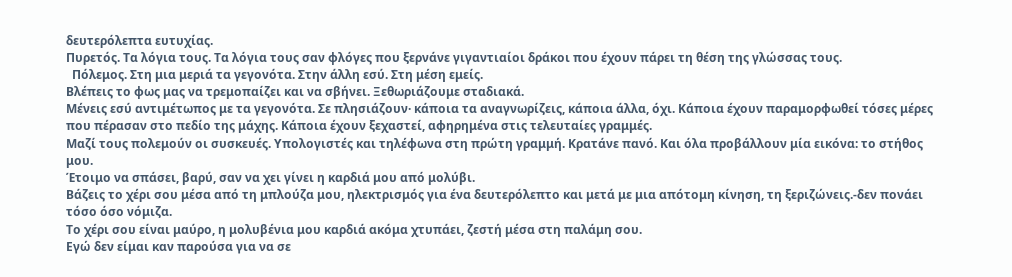δευτερόλεπτα ευτυχίας.
Πυρετός. Τα λόγια τους. Τα λόγια τους σαν φλόγες που ξερνάνε γιγαντιαίοι δράκοι που έχουν πάρει τη θέση της γλώσσας τους.
  Πόλεμος. Στη μια μεριά τα γεγονότα. Στην άλλη εσύ. Στη μέση εμείς.
Βλέπεις το φως μας να τρεμοπαίζει και να σβήνει. Ξεθωριάζουμε σταδιακά.
Μένεις εσύ αντιμέτωπος με τα γεγονότα. Σε πλησιάζουν· κάποια τα αναγνωρίζεις, κάποια άλλα, όχι. Κάποια έχουν παραμορφωθεί τόσες μέρες που πέρασαν στο πεδίο της μάχης. Κάποια έχουν ξεχαστεί, αφηρημένα στις τελευταίες γραμμές.
Μαζί τους πολεμούν οι συσκευές. Υπολογιστές και τηλέφωνα στη πρώτη γραμμή. Κρατάνε πανό. Και όλα προβάλλουν μία εικόνα: το στήθος μου.
Έτοιμο να σπάσει, βαρύ, σαν να χει γίνει η καρδιά μου από μολύβι.
Βάζεις το χέρι σου μέσα από τη μπλούζα μου, ηλεκτρισμός για ένα δευτερόλεπτο και μετά με μια απότομη κίνηση, τη ξεριζώνεις.-δεν πονάει τόσο όσο νόμιζα.
Το χέρι σου είναι μαύρο, η μολυβένια μου καρδιά ακόμα χτυπάει, ζεστή μέσα στη παλάμη σου.
Εγώ δεν είμαι καν παρούσα για να σε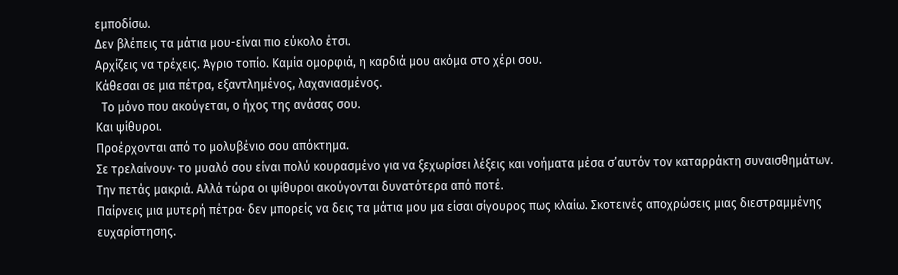εμποδίσω.
Δεν βλέπεις τα μάτια μου-είναι πιο εύκολο έτσι.
Αρχίζεις να τρέχεις. Άγριο τοπίο. Καμία ομορφιά, η καρδιά μου ακόμα στο χέρι σου.
Κάθεσαι σε μια πέτρα, εξαντλημένος, λαχανιασμένος.
  Το μόνο που ακούγεται, ο ήχος της ανάσας σου.
Και ψίθυροι.
Προέρχονται από το μολυβένιο σου απόκτημα.
Σε τρελαίνουν· το μυαλό σου είναι πολύ κουρασμένο για να ξεχωρίσει λέξεις και νοήματα μέσα σ’αυτόν τον καταρράκτη συναισθημάτων.
Την πετάς μακριά. Αλλά τώρα οι ψίθυροι ακούγονται δυνατότερα από ποτέ.
Παίρνεις μια μυτερή πέτρα· δεν μπορείς να δεις τα μάτια μου μα είσαι σίγουρος πως κλαίω. Σκοτεινές αποχρώσεις μιας διεστραμμένης ευχαρίστησης.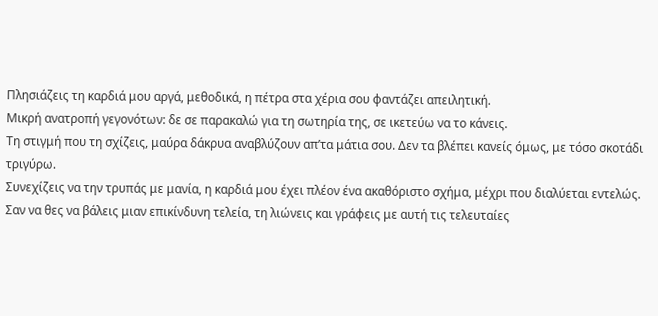Πλησιάζεις τη καρδιά μου αργά, μεθοδικά, η πέτρα στα χέρια σου φαντάζει απειλητική.
Μικρή ανατροπή γεγονότων: δε σε παρακαλώ για τη σωτηρία της, σε ικετεύω να το κάνεις.
Τη στιγμή που τη σχίζεις, μαύρα δάκρυα αναβλύζουν απ’τα μάτια σου. Δεν τα βλέπει κανείς όμως, με τόσο σκοτάδι τριγύρω.
Συνεχίζεις να την τρυπάς με μανία, η καρδιά μου έχει πλέον ένα ακαθόριστο σχήμα, μέχρι που διαλύεται εντελώς. Σαν να θες να βάλεις μιαν επικίνδυνη τελεία, τη λιώνεις και γράφεις με αυτή τις τελευταίες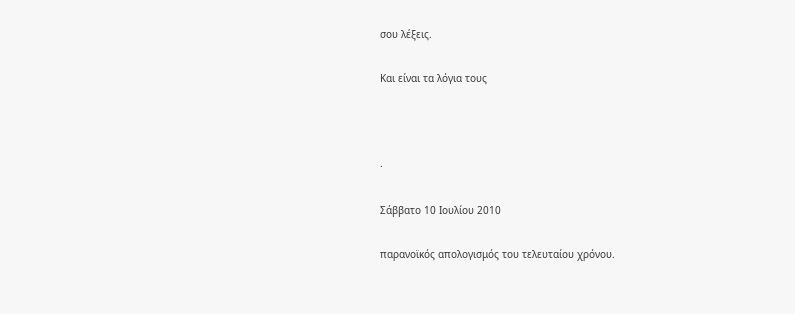σου λέξεις.

Και είναι τα λόγια τους



·

Σάββατο 10 Ιουλίου 2010

παρανοϊκός απολογισμός του τελευταίου χρόνου.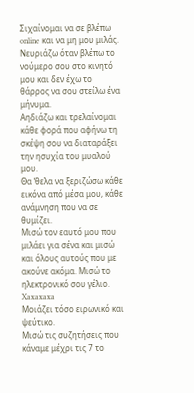Σιχαίνομαι να σε βλέπω online και να μη μου μιλάς.
Νευριάζω όταν βλέπω το νούμερο σου στο κινητό μου και δεν έχω το θάρρος να σου στείλω ένα μήνυμα.
Αηδιάζω και τρελαίνομαι κάθε φορά που αφήνω τη σκέψη σου να διαταράξει την ησυχία του μυαλού μου.
Θα ‘θελα να ξεριζώσω κάθε εικόνα από μέσα μου, κάθε ανάμνηση που να σε θυμίζει.
Μισώ τον εαυτό μου που μιλάει για σένα και μισώ και όλους αυτούς που με ακούνε ακόμα. Μισώ το ηλεκτρονικό σου γέλιο.
Xaxaxaxa
Μοιάζει τόσο ειρωνικό και ψεύτικο.
Μισώ τις συζητήσεις που κάναμε μέχρι τις 7 το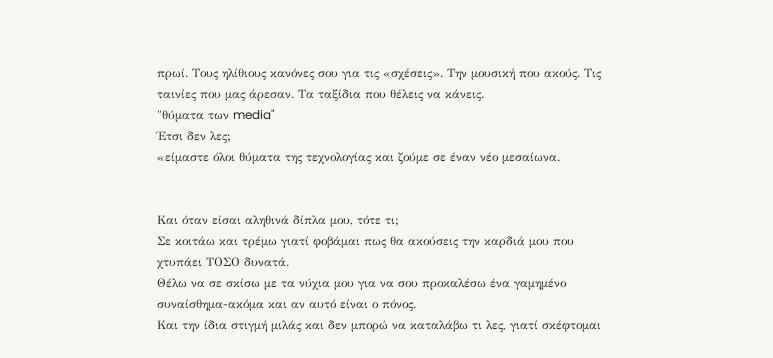πρωί. Τους ηλίθιους κανόνες σου για τις «σχέσεις». Την μουσική που ακούς. Τις ταινίες που μας άρεσαν. Τα ταξίδια που θέλεις να κάνεις.
"θύματα των media"
Έτσι δεν λες;
«είμαστε όλοι θύματα της τεχνολογίας και ζούμε σε έναν νέο μεσαίωνα.


Και όταν είσαι αληθινά δίπλα μου, τότε τι;
Σε κοιτάω και τρέμω γιατί φοβάμαι πως θα ακούσεις την καρδιά μου που χτυπάει ΤΟΣΟ δυνατά.
Θέλω να σε σκίσω με τα νύχια μου για να σου προκαλέσω ένα γαμημένο συναίσθημα-ακόμα και αν αυτό είναι ο πόνος.
Και την ίδια στιγμή μιλάς και δεν μπορώ να καταλάβω τι λες, γιατί σκέφτομαι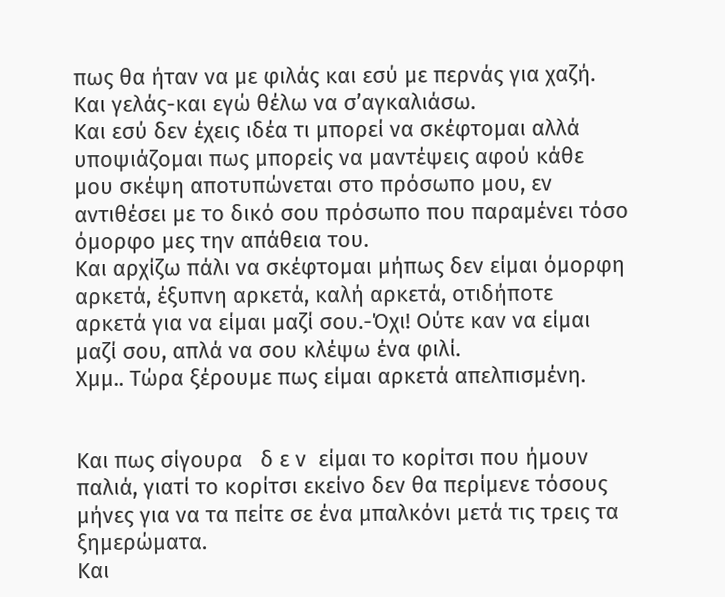πως θα ήταν να με φιλάς και εσύ με περνάς για χαζή. Και γελάς-και εγώ θέλω να σ’αγκαλιάσω.
Και εσύ δεν έχεις ιδέα τι μπορεί να σκέφτομαι αλλά υποψιάζομαι πως μπορείς να μαντέψεις αφού κάθε μου σκέψη αποτυπώνεται στο πρόσωπο μου, εν αντιθέσει με το δικό σου πρόσωπο που παραμένει τόσο όμορφο μες την απάθεια του.
Και αρχίζω πάλι να σκέφτομαι μήπως δεν είμαι όμορφη αρκετά, έξυπνη αρκετά, καλή αρκετά, οτιδήποτε αρκετά για να είμαι μαζί σου.-Όχι! Ούτε καν να είμαι μαζί σου, απλά να σου κλέψω ένα φιλί.
Χμμ.. Τώρα ξέρουμε πως είμαι αρκετά απελπισμένη.


Και πως σίγουρα   δ ε ν  είμαι το κορίτσι που ήμουν παλιά, γιατί το κορίτσι εκείνο δεν θα περίμενε τόσους μήνες για να τα πείτε σε ένα μπαλκόνι μετά τις τρεις τα ξημερώματα.
Και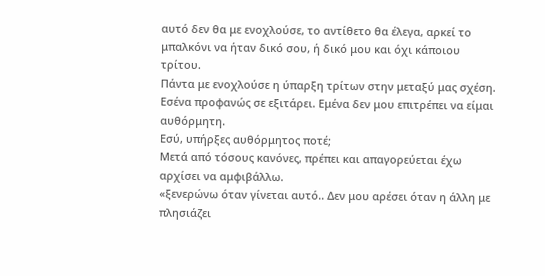αυτό δεν θα με ενοχλούσε, το αντίθετο θα έλεγα, αρκεί το μπαλκόνι να ήταν δικό σου, ή δικό μου και όχι κάποιου τρίτου.
Πάντα με ενοχλούσε η ύπαρξη τρίτων στην μεταξύ μας σχέση.
Εσένα προφανώς σε εξιτάρει. Εμένα δεν μου επιτρέπει να είμαι αυθόρμητη.
Εσύ, υπήρξες αυθόρμητος ποτέ;
Μετά από τόσους κανόνες, πρέπει και απαγορεύεται έχω αρχίσει να αμφιβάλλω.
«ξενερώνω όταν γίνεται αυτό.. Δεν μου αρέσει όταν η άλλη με πλησιάζει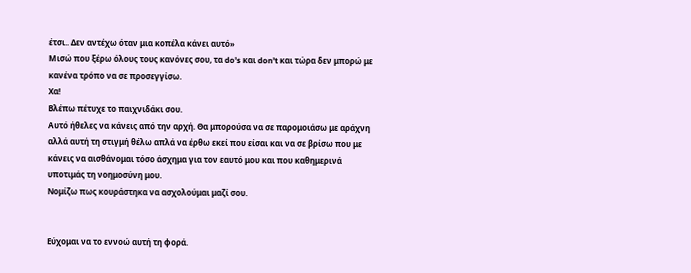έτσι.. Δεν αντέχω όταν μια κοπέλα κάνει αυτό»
Μισώ που ξέρω όλους τους κανόνες σου, τα do’s και don’t και τώρα δεν μπορώ με κανένα τρόπο να σε προσεγγίσω.
Χα!
Βλέπω πέτυχε το παιχνιδάκι σου.
Αυτό ήθελες να κάνεις από την αρχή. Θα μπορούσα να σε παρομοιάσω με αράχνη αλλά αυτή τη στιγμή θέλω απλά να έρθω εκεί που είσαι και να σε βρίσω που με κάνεις να αισθάνομαι τόσο άσχημα για τον εαυτό μου και που καθημερινά υποτιμάς τη νοημοσύνη μου.
Νομίζω πως κουράστηκα να ασχολούμαι μαζί σου.


Εύχομαι να το εννοώ αυτή τη φορά.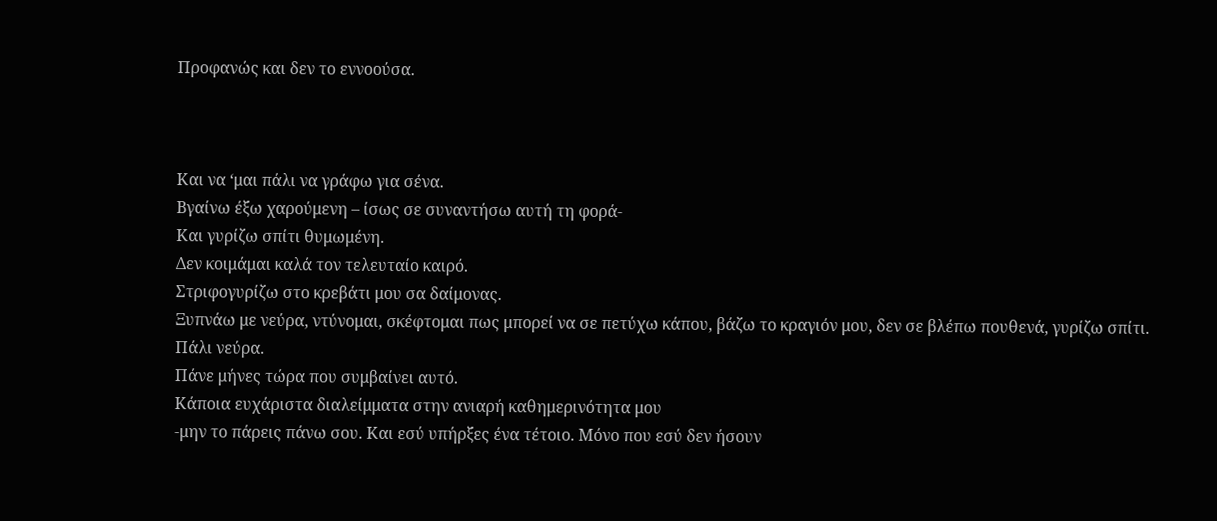Προφανώς και δεν το εννοούσα.



Και να ‘μαι πάλι να γράφω για σένα.
Βγαίνω έξω χαρούμενη – ίσως σε συναντήσω αυτή τη φορά-
Και γυρίζω σπίτι θυμωμένη.
Δεν κοιμάμαι καλά τον τελευταίο καιρό.
Στριφογυρίζω στο κρεβάτι μου σα δαίμονας.
Ξυπνάω με νεύρα, ντύνομαι, σκέφτομαι πως μπορεί να σε πετύχω κάπου, βάζω το κραγιόν μου, δεν σε βλέπω πουθενά, γυρίζω σπίτι.
Πάλι νεύρα.
Πάνε μήνες τώρα που συμβαίνει αυτό.
Κάποια ευχάριστα διαλείμματα στην ανιαρή καθημερινότητα μου
-μην το πάρεις πάνω σου. Και εσύ υπήρξες ένα τέτοιο. Μόνο που εσύ δεν ήσουν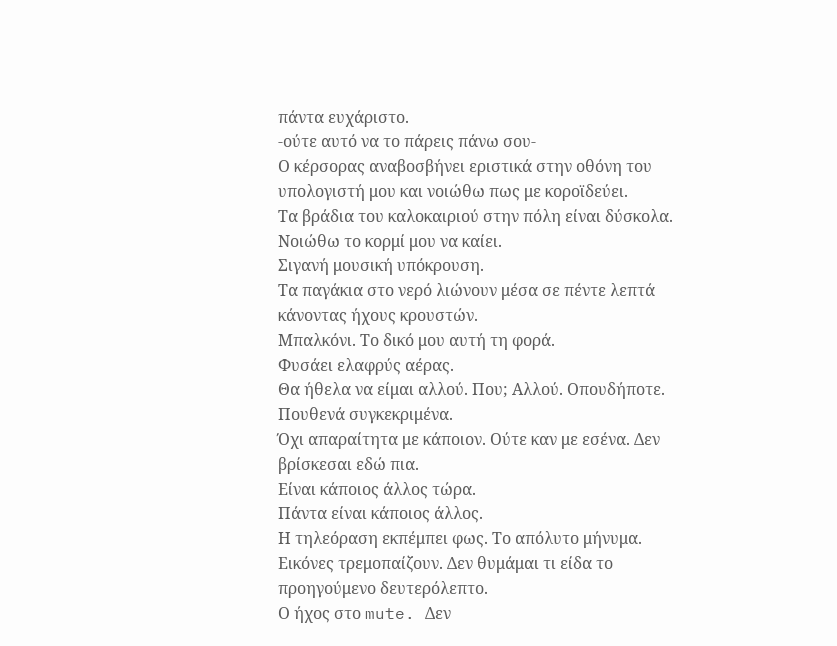πάντα ευχάριστο.
-ούτε αυτό να το πάρεις πάνω σου-
Ο κέρσορας αναβοσβήνει εριστικά στην οθόνη του υπολογιστή μου και νοιώθω πως με κοροϊδεύει.
Τα βράδια του καλοκαιριού στην πόλη είναι δύσκολα.
Νοιώθω το κορμί μου να καίει.
Σιγανή μουσική υπόκρουση.
Τα παγάκια στο νερό λιώνουν μέσα σε πέντε λεπτά κάνοντας ήχους κρουστών.
Μπαλκόνι. Το δικό μου αυτή τη φορά.
Φυσάει ελαφρύς αέρας.
Θα ήθελα να είμαι αλλού. Που; Αλλού. Οπουδήποτε. Πουθενά συγκεκριμένα.
Όχι απαραίτητα με κάποιον. Ούτε καν με εσένα. Δεν βρίσκεσαι εδώ πια.
Είναι κάποιος άλλος τώρα.
Πάντα είναι κάποιος άλλος.
Η τηλεόραση εκπέμπει φως. Το απόλυτο μήνυμα.
Εικόνες τρεμοπαίζουν. Δεν θυμάμαι τι είδα το προηγούμενο δευτερόλεπτο.
Ο ήχος στο mute. Δεν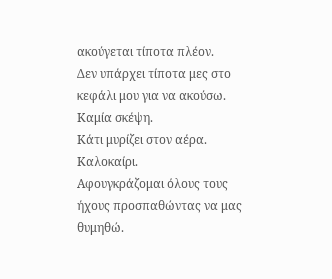ακούγεται τίποτα πλέον.
Δεν υπάρχει τίποτα μες στο κεφάλι μου για να ακούσω. Καμία σκέψη.
Κάτι μυρίζει στον αέρα. Καλοκαίρι.
Αφουγκράζομαι όλους τους ήχους προσπαθώντας να μας θυμηθώ.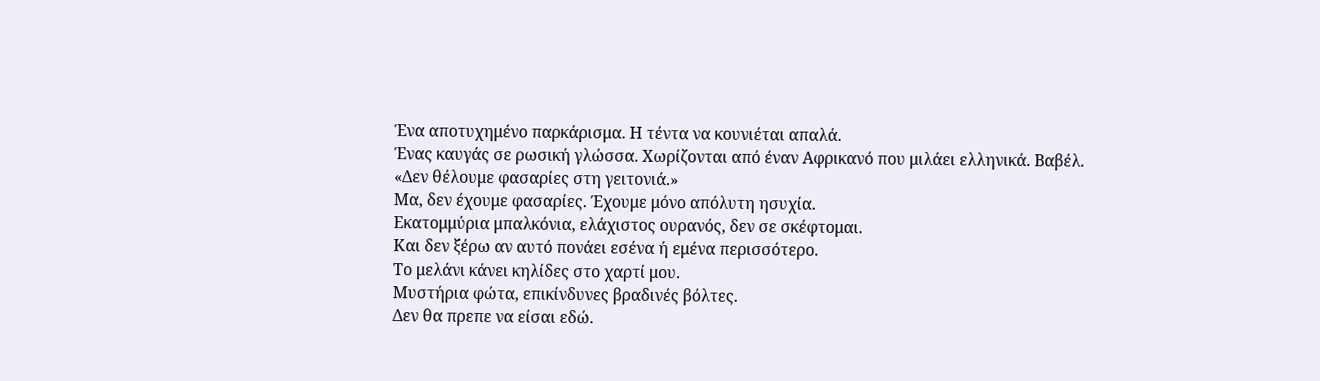Ένα αποτυχημένο παρκάρισμα. Η τέντα να κουνιέται απαλά.
Ένας καυγάς σε ρωσική γλώσσα. Χωρίζονται από έναν Αφρικανό που μιλάει ελληνικά. Βαβέλ.
«Δεν θέλουμε φασαρίες στη γειτονιά.»
Μα, δεν έχουμε φασαρίες. Έχουμε μόνο απόλυτη ησυχία.
Εκατομμύρια μπαλκόνια, ελάχιστος ουρανός, δεν σε σκέφτομαι.
Και δεν ξέρω αν αυτό πονάει εσένα ή εμένα περισσότερο.
Το μελάνι κάνει κηλίδες στο χαρτί μου.
Μυστήρια φώτα, επικίνδυνες βραδινές βόλτες.
Δεν θα πρεπε να είσαι εδώ.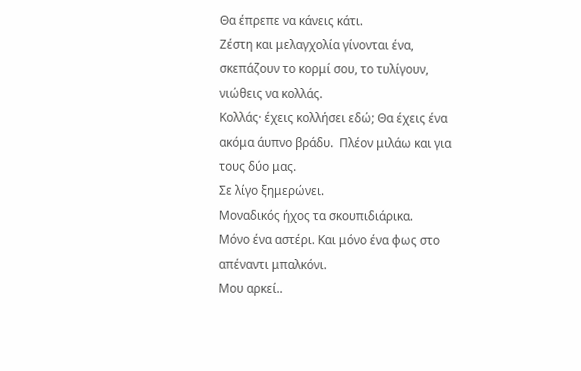Θα έπρεπε να κάνεις κάτι.
Ζέστη και μελαγχολία γίνονται ένα, σκεπάζουν το κορμί σου, το τυλίγουν, νιώθεις να κολλάς.
Κολλάς· έχεις κολλήσει εδώ; Θα έχεις ένα ακόμα άυπνο βράδυ.  Πλέον μιλάω και για τους δύο μας.
Σε λίγο ξημερώνει.
Μοναδικός ήχος τα σκουπιδιάρικα.
Μόνο ένα αστέρι. Και μόνο ένα φως στο απέναντι μπαλκόνι.
Μου αρκεί..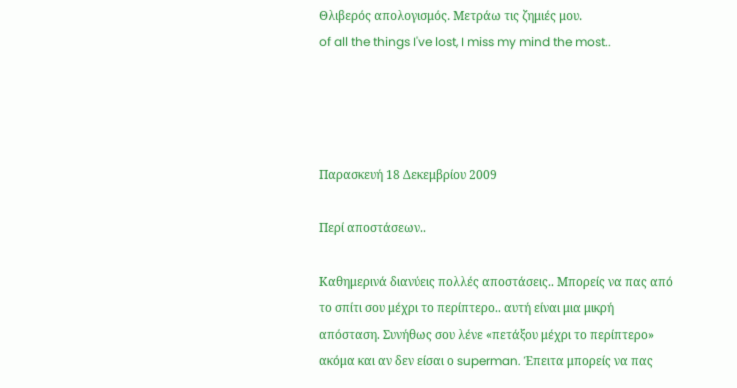Θλιβερός απολογισμός. Μετράω τις ζημιές μου.
of all the things I've lost, I miss my mind the most..




Παρασκευή 18 Δεκεμβρίου 2009

Περί αποστάσεων..

Καθημερινά διανύεις πολλές αποστάσεις.. Mπορείς να πας από το σπίτι σου μέχρι το περίπτερο.. αυτή είναι μια μικρή απόσταση. Συνήθως σου λένε «πετάξου μέχρι το περίπτερο» ακόμα και αν δεν είσαι ο superman. Έπειτα μπορείς να πας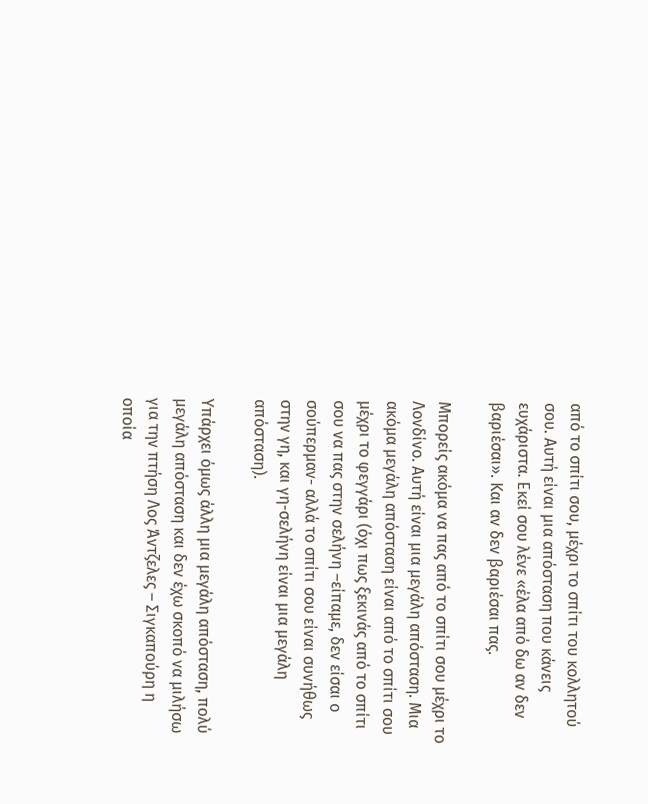από το σπίτι σου, μέχρι το σπίτι του κολλητού σου. Αυτή είναι μια απόσταση που κάνεις ευχάριστα. Εκεί σου λένε «έλα από δω αν δεν βαριέσαι». Και αν δεν βαριέσαι πας.

Μπορείς ακόμα να πας από το σπίτι σου μέχρι το Λονδίνο. Αυτή είναι μια μεγάλη απόσταση. Μια ακόμα μεγάλη απόσταση είναι από το σπίτι σου μέχρι το φεγγάρι (όχι πως ξεκινάς από το σπίτι σου να πας στην σελήνη –είπαμε, δεν είσαι ο σούπερμαν- αλλά το σπίτι σου είναι συνήθως στην γη, και γη-σελήνη είναι μια μεγάλη απόσταση).

Υπάρχει όμως άλλη μια μεγάλη απόσταση, πολύ μεγάλη απόσταση και δεν έχω σκοπό να μιλήσω για την πτήση Λος Άντζελες – Σιγκαπούρη η οποία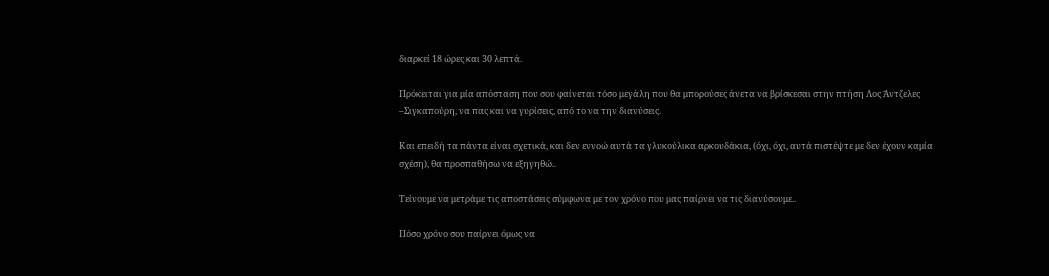διαρκεί 18 ώρες και 30 λεπτά.

Πρόκειται για μία απόσταση που σου φαίνεται τόσο μεγάλη που θα μπορούσες άνετα να βρίσκεσαι στην πτήση Λος Άντζελες –Σιγκαπούρη, να πας και να γυρίσεις, από το να την διανύσεις.

Και επειδή τα πάντα είναι σχετικά, και δεν εννοώ αυτά τα γλυκούλικα αρκουδάκια, (όχι, όχι, αυτά πιστέψτε με δεν έχουν καμία σχέση), θα προσπαθήσω να εξηγηθώ..

Τείνουμε να μετράμε τις αποστάσεις σύμφωνα με τον χρόνο που μας παίρνει να τις διανύσουμε..

Πόσο χρόνο σου παίρνει όμως να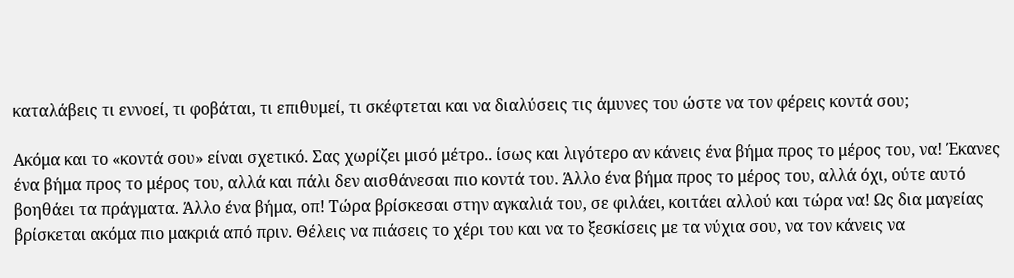καταλάβεις τι εννοεί, τι φοβάται, τι επιθυμεί, τι σκέφτεται και να διαλύσεις τις άμυνες του ώστε να τον φέρεις κοντά σου;

Ακόμα και το «κοντά σου» είναι σχετικό. Σας χωρίζει μισό μέτρο.. ίσως και λιγότερο αν κάνεις ένα βήμα προς το μέρος του, να! Έκανες ένα βήμα προς το μέρος του, αλλά και πάλι δεν αισθάνεσαι πιο κοντά του. Άλλο ένα βήμα προς το μέρος του, αλλά όχι, ούτε αυτό βοηθάει τα πράγματα. Άλλο ένα βήμα, οπ! Τώρα βρίσκεσαι στην αγκαλιά του, σε φιλάει, κοιτάει αλλού και τώρα να! Ως δια μαγείας βρίσκεται ακόμα πιο μακριά από πριν. Θέλεις να πιάσεις το χέρι του και να το ξεσκίσεις με τα νύχια σου, να τον κάνεις να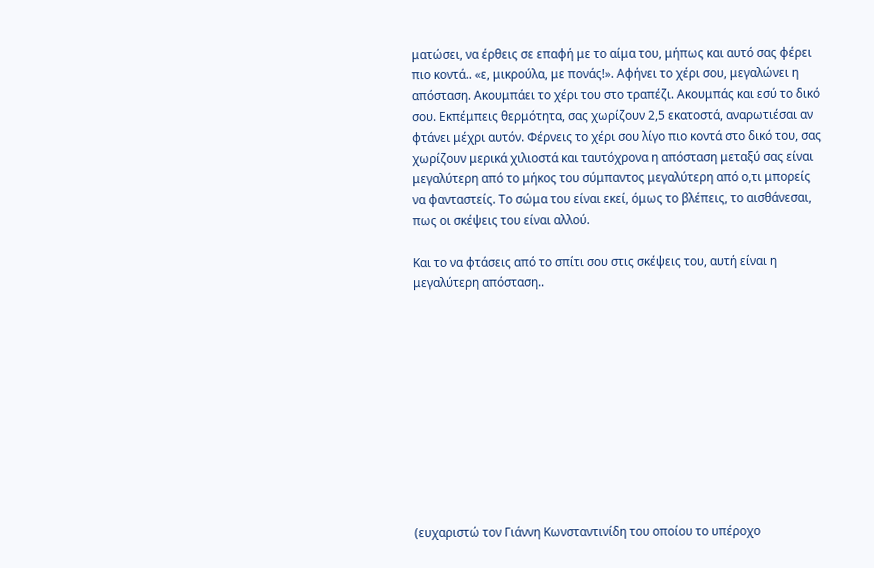ματώσει, να έρθεις σε επαφή με το αίμα του, μήπως και αυτό σας φέρει πιο κοντά.. «ε, μικρούλα, με πονάς!». Αφήνει το χέρι σου, μεγαλώνει η απόσταση. Ακουμπάει το χέρι του στο τραπέζι. Ακουμπάς και εσύ το δικό σου. Εκπέμπεις θερμότητα, σας χωρίζουν 2,5 εκατοστά, αναρωτιέσαι αν φτάνει μέχρι αυτόν. Φέρνεις το χέρι σου λίγο πιο κοντά στο δικό του, σας χωρίζουν μερικά χιλιοστά και ταυτόχρονα η απόσταση μεταξύ σας είναι μεγαλύτερη από το μήκος του σύμπαντος μεγαλύτερη από ο,τι μπορείς να φανταστείς. Το σώμα του είναι εκεί, όμως το βλέπεις, το αισθάνεσαι, πως οι σκέψεις του είναι αλλού.

Και το να φτάσεις από το σπίτι σου στις σκέψεις του, αυτή είναι η μεγαλύτερη απόσταση..











(ευχαριστώ τον Γιάννη Κωνσταντινίδη του οποίου το υπέροχο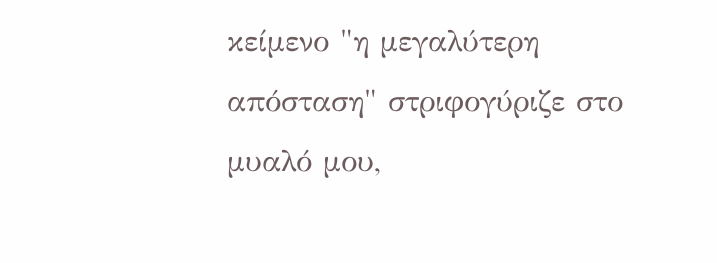κείμενο "η μεγαλύτερη απόσταση" στριφογύριζε στο μυαλό μου,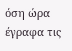όση ώρα έγραφα τις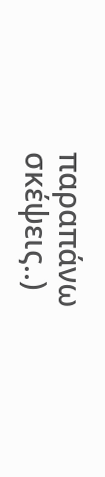παραπάνω σκέψεις..)